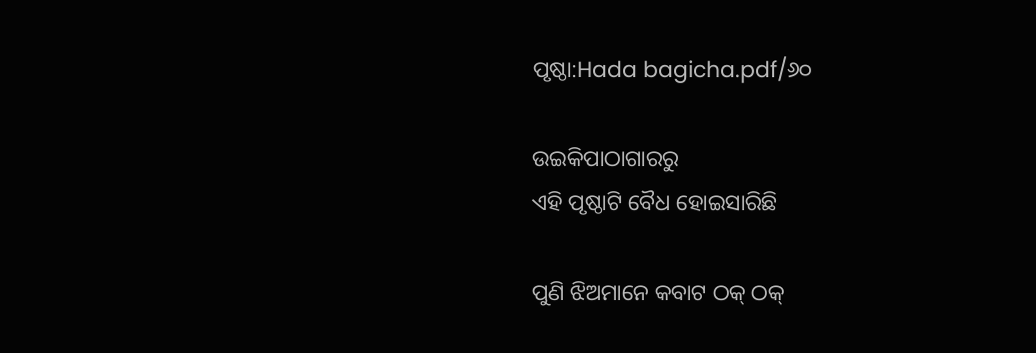ପୃଷ୍ଠା:Hada bagicha.pdf/୬୦

ଉଇକିପାଠାଗାର‌ରୁ
ଏହି ପୃଷ୍ଠାଟି ବୈଧ ହୋଇସାରିଛି

ପୁଣି ଝିଅମାନେ କବାଟ ଠକ୍ ଠକ୍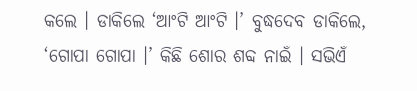କଲେ । ଡାକିଲେ ‘ଆଂଟି ଆଂଟି ।’ ବୁଦ୍ଧଦେବ ଡାକିଲେ, ‘ଗୋପା ଗୋପା ।’ କିଛି ଶୋର ଶବ୍ଦ ନାଇଁ । ସଭିଏଁ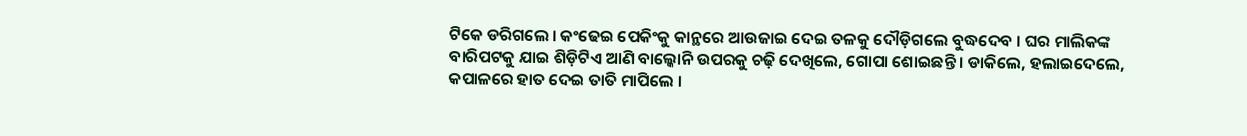ଟିକେ ଡରିଗଲେ । କଂଢେଇ ପେକିଂକୁ କାନ୍ଥରେ ଆଉଜାଇ ଦେଇ ତଳକୁ ଦୌଡ଼ିଗଲେ ବୁଦ୍ଧଦେବ । ଘର ମାଲିକଙ୍କ ବାରିପଟକୁ ଯାଇ ଶିଡ଼ିଟିଏ ଆଣି ବାଲ୍କୋନି ଉପରକୁ ଚଢ଼ି ଦେଖିଲେ, ଗୋପା ଶୋଇଛନ୍ତି । ଡାକିଲେ, ହଲାଇଦେଲେ, କପାଳରେ ହାତ ଦେଇ ତାତି ମାପିଲେ ।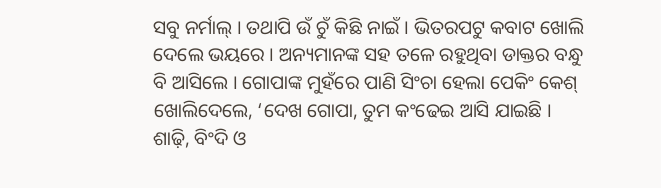ସବୁ ନର୍ମାଲ୍ । ତଥାପି ଉଁ ଚୁଁ କିଛି ନାଇଁ । ଭିତରପଟୁ କବାଟ ଖୋଲି ଦେଲେ ଭୟରେ । ଅନ୍ୟମାନଙ୍କ ସହ ତଳେ ରହୁଥିବା ଡାକ୍ତର ବନ୍ଧୁ ବି ଆସିଲେ । ଗୋପାଙ୍କ ମୁହଁରେ ପାଣି ସିଂଚା ହେଲା ପେକିଂ କେଶ୍ ଖୋଲିଦେଲେ, ‘ଦେଖ ଗୋପା, ତୁମ କଂଢେଇ ଆସି ଯାଇଛି । ଶାଢ଼ି, ବିଂଦି ଓ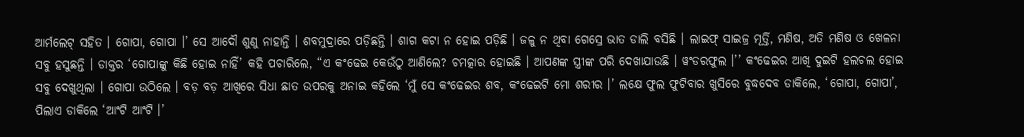ଆର୍ମଲେଟ୍ ସହିତ । ଗୋପା, ଗୋପା ।’ ସେ ଆଦୌ ଶୁଣୁ ନାହାନ୍ତି । ଶବମୁଦ୍ରାରେ ପଡ଼ିଛନ୍ତି । ଶାଗ କଟା ନ ହୋଇ ପଡ଼ିଛି । ଜଳୁ ନ ଥିବା ଗେସ୍ରେ ଭାତ ଡାଲି ବସିଛି । ଲାଇଫ୍ ସାଇଜ୍ର ମୂର୍ତ୍ତି, ମଣିଷ, ଅତି ମଣିଷ ଓ ଖେଳନା ସବୁ ହସୁଛନ୍ତି । ଡାକ୍ତର ‘ଗୋପାଙ୍କୁ କିଛି ହୋଇ ନାହିଁ’ କହି ପଚାରିଲେ, “ଏ କଂଢେଇ କେଉଁଠୁ ଆଣିଲେ? ଚମତ୍କାର ହୋଇଛି । ଆପଣଙ୍କ ସ୍ତ୍ରୀଙ୍କ ପରି ଦେଖାଯାଉଛି । ୱଂଡରଫୁଲ ।’’ କଂଢେଇର ଆଖି ଦୁଇଟି ହଲଚଲ ହୋଇ ସବୁ ଦେଖୁଥିଲା । ଗୋପା ଉଠିଲେ । ବଡ଼ ବଡ଼ ଆଖିରେ ସିଧା ଛାତ ଉପରକୁ ଅନାଇ କହିଲେ ‘ମୁଁ ସେ କଂଢେଇର ଶବ, କଂଢେଇଟି ମୋ ଶରୀର ।’ ଲକ୍ଷେ ଫୁଲ ଫୁଟିବାର ଖୁସିରେ ବୁଦ୍ଧଦେବ ଡାକିଲେ, ‘ଗୋପା, ଗୋପା’, ପିଲାଏ ଡାକିଲେ ‘ଆଂଟି ଆଂଟି ।’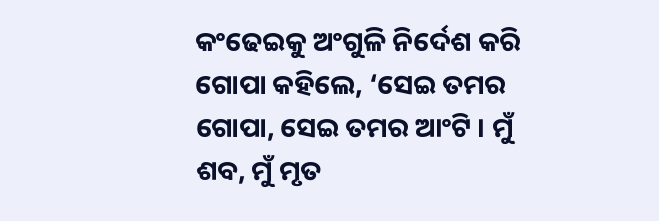କଂଢେଇକୁ ଅଂଗୁଳି ନିର୍ଦେଶ କରି ଗୋପା କହିଲେ, ‘ସେଇ ତମର ଗୋପା, ସେଇ ତମର ଆଂଟି । ମୁଁ ଶବ, ମୁଁ ମୃତ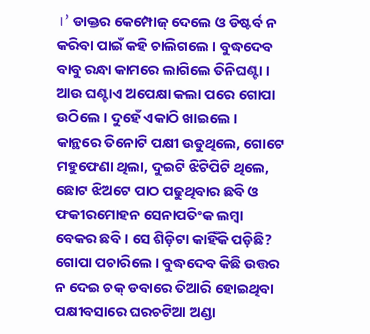।’ ଡାକ୍ତର କେମ୍ପୋଜ୍ ଦେଲେ ଓ ଡିଷ୍ଟର୍ବ ନ କରିବା ପାଇଁ କହି ଚାଲିଗଲେ । ବୁଦ୍ଧଦେବ ବାବୁ ରନ୍ଧା କାମରେ ଲାଗିଲେ ତିନିଘଣ୍ଟା । ଆଉ ଘଣ୍ଟାଏ ଅପେକ୍ଷା କଲା ପରେ ଗୋପା ଉଠିଲେ । ଦୁହେଁ ଏକାଠି ଖାଇଲେ । କାନ୍ଥରେ ତିନୋଟି ପକ୍ଷୀ ଉଡୁଥିଲେ, ଗୋଟେ ମହୁଫେଣା ଥିଲା, ଦୁଇଟି ଝିଟିପିଟି ଥିଲେ, ଛୋଟ ଝିଅଟେ ପାଠ ପଢୁଥିବାର ଛବି ଓ ଫକୀରମୋହନ ସେନାପତିଂକ ଲମ୍ବା ବେକର ଛବି । ସେ ଶିଡ଼ିଟା କାହିଁକି ପଡ଼ିଛି? ଗୋପା ପଚାରିଲେ । ବୁଦ୍ଧଦେବ କିଛି ଉତ୍ତର ନ ଦେଇ ଚକ୍ ଡବାରେ ତିଆରି ହୋଇଥିବା ପକ୍ଷୀବସାରେ ଘରଚଟିଆ ଅଣ୍ଡା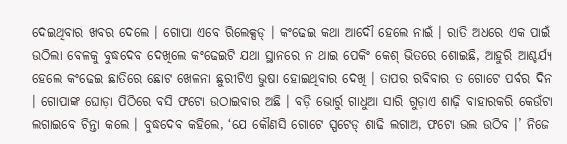ଦେଇଥିବାର ଖବର ଦେଲେ । ଗୋପା ଏବେ ରିଲେକ୍ସଡ୍ । କଂଢେଇ କଥା ଆଦୌ ହେଲେ ନାଇଁ । ରାତି ଅଧରେ ଏକ ପାଇଁ ଉଠିଲା ବେଳକୁ ବୁଦ୍ଧଦେବ ଦେଖିଲେ କଂଢେଇଟି ଯଥା ସ୍ଥାନରେ ନ ଥାଇ ପେକିଂ କେଶ୍ ଭିତରେ ଶୋଇଛି, ଆହୁରି ଆଶ୍ଚର୍ଯ୍ୟ ହେଲେ କଂଢେଇ ଛାତିରେ ଛୋଟ ଖେଳନା ଛୁରୀଟିଏ ଭୁଷା ହୋଇଥିବାର ଦେଖି । ତାପର ରବିବାର ତ ଗୋଟେ ପର୍ବର ଦିନ । ଗୋପାଙ୍କ ଘୋଡ଼ା ପିଠିରେ ବସି ଫଟୋ ଉଠାଇବାର ଅଛି । ବଡ଼ି ଭୋର୍ରୁ ଗାଧୁଆ ସାରି ଗୁଡ଼ାଏ ଶାଢ଼ି ବାହାରକରି କେଉଁଟା ଲଗାଇବେ ଚିନ୍ତା କଲେ । ବୁଦ୍ଧଦେବ କହିଲେ, ‘ଯେ କୌଣସି ଗୋଟେ ସ୍ପଟେଡ୍ ଶାଢି ଲଗାଅ, ଫଟୋ ଭଲ ଉଠିବ ।’ ନିଜେ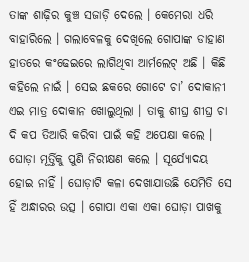ତାଙ୍କ ଶାଢ଼ିର କୁଞ୍ଚ ସଜାଡ଼ି ଦେଲେ । କେମେରା ଧରି ବାହାରିଲେ । ଗଲାବେଳକୁ ଦେଖିଲେ ଗୋପାଙ୍କ ଡାହାଣ ହାତରେ କଂଢେଇରେ ଲାଗିଥିବା ଆର୍ମଲେଟ୍ ଅଛି । କିଛି କହିଲେ ନାଇଁ । ସେଇ ଛକରେ ଗୋଟେ ଚା’ ଦୋକାନୀ ଏଇ ମାତ୍ର ଦୋକାନ ଖୋଲୁଥିଲା । ତାକୁ ଶୀଘ୍ର ଶୀଘ୍ର ଚା ଦି କପ ତିଆରି କରିବା ପାଇଁ କହି ଅପେକ୍ଷା କଲେ । ଘୋଡ଼ା ମୂର୍ତ୍ତିକୁ ପୁଣି ନିରୀକ୍ଷଣ କଲେ । ସୂର୍ଯ୍ୟୋଦୟ ହୋଇ ନାହିଁ । ଘୋଡ଼ାଟି କଳା ଦେଖାଯାଉଛି ଯେମିତି ସେ ହିଁ ଅନ୍ଧାରର ଉତ୍ସ । ଗୋପା ଏକା ଏକା ଘୋଡ଼ା ପାଖକୁ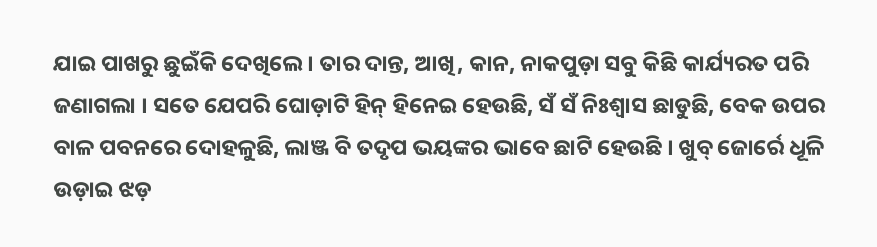ଯାଇ ପାଖରୁ ଛୁଇଁକି ଦେଖିଲେ । ତାର ଦାନ୍ତ, ଆଖି, କାନ, ନାକପୁଡ଼ା ସବୁ କିଛି କାର୍ଯ୍ୟରତ ପରି ଜଣାଗଲା । ସତେ ଯେପରି ଘୋଡ଼ାଟି ହିନ୍ ହିନେଇ ହେଉଛି, ସଁ ସଁ ନିଃଶ୍ୱାସ ଛାଡୁଛି, ବେକ ଉପର ବାଳ ପବନରେ ଦୋହଳୁଛି, ଲାଞ୍ଜ ବି ତଦୃପ ଭୟଙ୍କର ଭାବେ ଛାଟି ହେଉଛି । ଖୁବ୍ ଜୋର୍ରେ ଧୂଳି ଉଡ଼ାଇ ଝଡ଼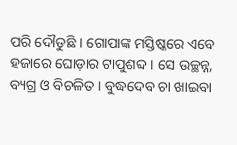ପରି ଦୌଡୁଛି । ଗୋପାଙ୍କ ମସ୍ତିଷ୍କରେ ଏବେ ହଜାରେ ଘୋଡ଼ାର ଟାପୁଶବ୍ଦ । ସେ ଉଚ୍ଛନ୍ନ, ବ୍ୟଗ୍ର ଓ ବିଚଳିତ । ବୁଦ୍ଧଦେବ ଚା ଖାଇବା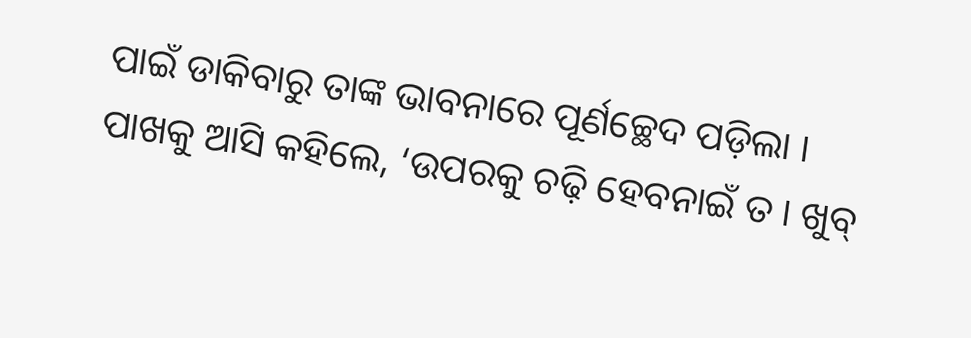ପାଇଁ ଡାକିବାରୁ ତାଙ୍କ ଭାବନାରେ ପୂର୍ଣଚ୍ଛେଦ ପଡ଼ିଲା । ପାଖକୁ ଆସି କହିଲେ, ‘ଉପରକୁ ଚଢ଼ି ହେବନାଇଁ ତ । ଖୁବ୍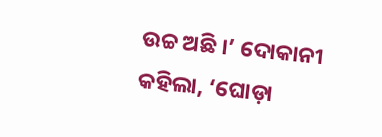ଉଚ୍ଚ ଅଛି ।’ ଦୋକାନୀ କହିଲା, ‘ଘୋଡ଼ା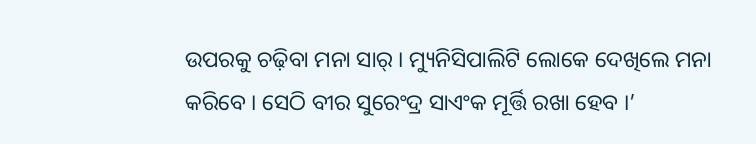ଉପରକୁ ଚଢ଼ିବା ମନା ସାର୍ । ମ୍ୟୁନିସିପାଲିଟି ଲୋକେ ଦେଖିଲେ ମନା କରିବେ । ସେଠି ବୀର ସୁରେଂଦ୍ର ସାଏଂକ ମୂର୍ତ୍ତି ରଖା ହେବ ।’